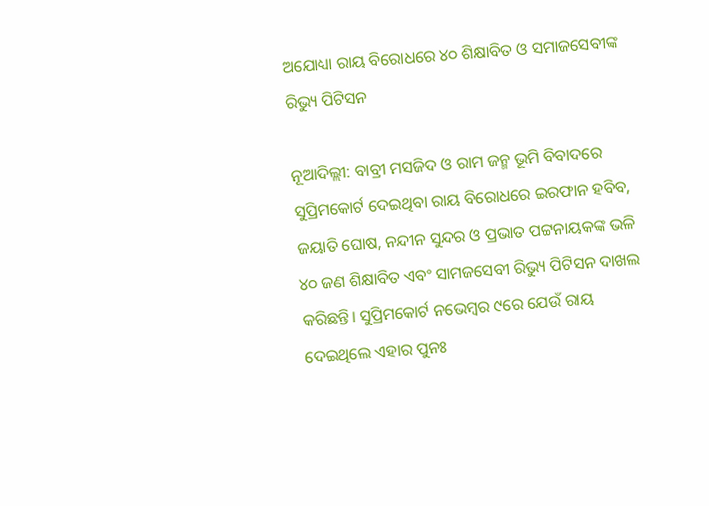ଅଯୋଧ୍ୟା ରାୟ ବିରୋଧରେ ୪୦ ଶିକ୍ଷାବିତ ଓ ସମାଜସେବୀଙ୍କ ରିଭ୍ୟୁ ପିଟିସନ

ନୂଆଦିଲ୍ଲୀ: ବାବ୍ରୀ ମସଜିଦ ଓ ରାମ ଜନ୍ମ ଭୂମି ବିବାଦରେ ସୁପ୍ରିମକୋର୍ଟ ଦେଇଥିବା ରାୟ ବିରୋଧରେ ଇରଫାନ ହବିବ, ଜୟାତି ଘୋଷ, ନନ୍ଦୀନ ସୁନ୍ଦର ଓ ପ୍ରଭାତ ପଟ୍ଟନାୟକଙ୍କ ଭଳି ୪୦ ଜଣ ଶିକ୍ଷାବିତ ଏବଂ ସାମଜସେବୀ ରିଭ୍ୟୁ ପିଟିସନ ଦାଖଲ କରିଛନ୍ତି। ସୁପ୍ରିମକୋର୍ଟ ନଭେମ୍ବର ୯ରେ ଯେଉଁ ରାୟ ଦେଇଥିଲେ ଏହାର ପୁନଃ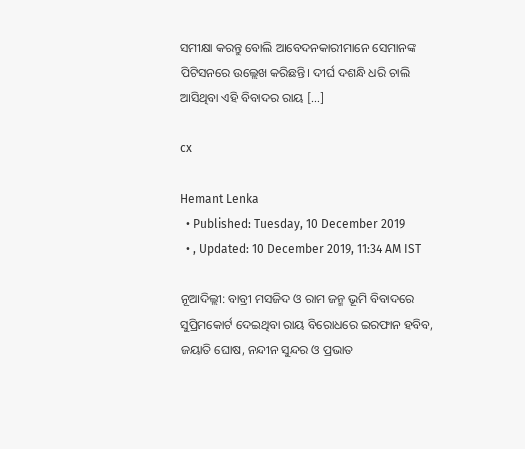ସମୀକ୍ଷା କରନ୍ତୁ ବୋଲି ଆବେଦନକାରୀମାନେ ସେମାନଙ୍କ ପିଟିସନରେ ଉଲ୍ଲେଖ କରିଛନ୍ତି। ଦୀର୍ଘ ଦଶନ୍ଧି ଧରି ଚାଲି ଆସିଥିବା ଏହି ବିବାଦର ରାୟ […]

cx

Hemant Lenka
  • Published: Tuesday, 10 December 2019
  • , Updated: 10 December 2019, 11:34 AM IST

ନୂଆଦିଲ୍ଲୀ: ବାବ୍ରୀ ମସଜିଦ ଓ ରାମ ଜନ୍ମ ଭୂମି ବିବାଦରେ ସୁପ୍ରିମକୋର୍ଟ ଦେଇଥିବା ରାୟ ବିରୋଧରେ ଇରଫାନ ହବିବ, ଜୟାତି ଘୋଷ, ନନ୍ଦୀନ ସୁନ୍ଦର ଓ ପ୍ରଭାତ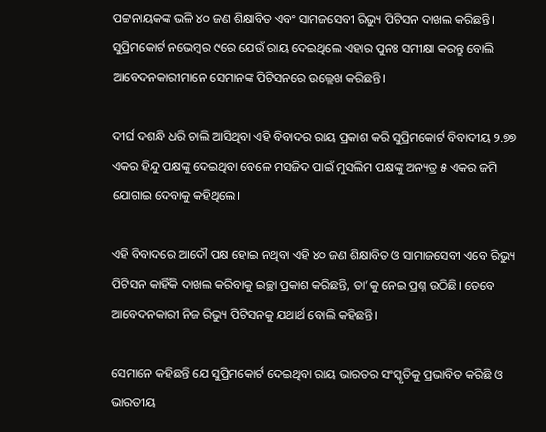ପଟ୍ଟନାୟକଙ୍କ ଭଳି ୪୦ ଜଣ ଶିକ୍ଷାବିତ ଏବଂ ସାମଜସେବୀ ରିଭ୍ୟୁ ପିଟିସନ ଦାଖଲ କରିଛନ୍ତି। ସୁପ୍ରିମକୋର୍ଟ ନଭେମ୍ବର ୯ରେ ଯେଉଁ ରାୟ ଦେଇଥିଲେ ଏହାର ପୁନଃ ସମୀକ୍ଷା କରନ୍ତୁ ବୋଲି ଆବେଦନକାରୀମାନେ ସେମାନଙ୍କ ପିଟିସନରେ ଉଲ୍ଲେଖ କରିଛନ୍ତି।

ଦୀର୍ଘ ଦଶନ୍ଧି ଧରି ଚାଲି ଆସିଥିବା ଏହି ବିବାଦର ରାୟ ପ୍ରକାଶ କରି ସୁପ୍ରିମକୋର୍ଟ ବିବାଦୀୟ ୨.୭୭ ଏକର ହିନ୍ଦୁ ପକ୍ଷଙ୍କୁ ଦେଇଥିବା ବେଳେ ମସଜିଦ ପାଇଁ ମୁସଲିମ ପକ୍ଷଙ୍କୁ ଅନ୍ୟତ୍ର ୫ ଏକର ଜମି ଯୋଗାଇ ଦେବାକୁ କହିଥିଲେ।

ଏହି ବିବାଦରେ ଆଦୌ ପକ୍ଷ ହୋଇ ନଥିବା ଏହି ୪୦ ଜଣ ଶିକ୍ଷାବିତ ଓ ସାମାଜସେବୀ ଏବେ ରିଭ୍ୟୁ ପିଟିସନ କାହିଁକି ଦାଖଲ କରିବାକୁ ଇଚ୍ଛା ପ୍ରକାଶ କରିଛନ୍ତି, ତା’କୁ ନେଇ ପ୍ରଶ୍ନ ଉଠିଛି। ତେବେ ଆବେଦନକାରୀ ନିଜ ରିଭ୍ୟୁ ପିଟିସନକୁ ଯଥାର୍ଥ ବୋଲି କହିଛନ୍ତି।

ସେମାନେ କହିଛନ୍ତି ଯେ ସୁପ୍ରିମକୋର୍ଟ ଦେଇଥିବା ରାୟ ଭାରତର ସଂସ୍କୃତିକୁ ପ୍ରଭାବିତ କରିଛି ଓ ଭାରତୀୟ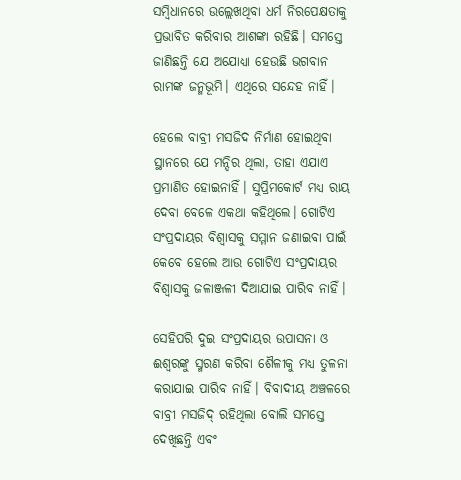ସମ୍ବିଧାନରେ ଉଲ୍ଲେଖଥିବା ଧର୍ମ ନିରପେକ୍ଷତାକୁ ପ୍ରଭାବିତ କରିବାର ଆଶଙ୍କା ରହିଛି। ସମସ୍ତେ ଜାଣିଛନ୍ତି ଯେ ଅଯୋଧ୍ୟା ହେଉଛି ଭଗବାନ ରାମଙ୍କ ଜନ୍ମଭୂମି। ଏଥିରେ ସନ୍ଦେହ ନାହିଁ।

ହେଲେ ବାବ୍ରୀ ମସଜିଦ ନିର୍ମାଣ ହୋଇଥିବା ସ୍ଥାନରେ ଯେ ମନ୍ଦିର ଥିଲା, ତାହା ଏଯାଏ ପ୍ରମାଣିତ ହୋଇନାହିଁ। ସୁପ୍ରିମକୋର୍ଟ ମଧ୍ୟ ରାୟ ଦେବା ବେଳେ ଏକଥା କହିଥିଲେ। ଗୋଟିଏ ସଂପ୍ରଦାୟର ବିଶ୍ୱାସକୁ ସମ୍ମାନ ଜଣାଇବା ପାଇଁ କେବେ ହେଲେ ଆଉ ଗୋଟିଏ ସଂପ୍ରଦାୟର ବିଶ୍ୱାସକୁ ଜଳାଞ୍ଜଳୀ ଦିଆଯାଇ ପାରିବ ନାହିଁ।

ସେହିପରି ଦୁଇ ସଂପ୍ରଦାୟର ଉପାସନା ଓ ଈଶ୍ୱରଙ୍କୁ ସ୍ମରଣ କରିବା ଶୈଳୀକୁ ମଧ୍ୟ ତୁଳନା କରାଯାଇ ପାରିବ ନାହିଁ। ବିବାଦୀୟ ଅଞ୍ଚଳରେ ବାବ୍ରୀ ମସଜିଦ୍‌ ରହିଥିଲା ବୋଲି ସମସ୍ତେ ଦେଖିଛନ୍ତି ଏବଂ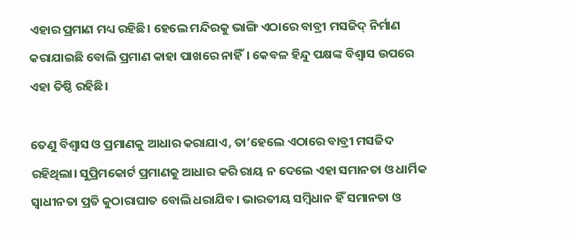ଏହାର ପ୍ରମାଣ ମଧ୍ୟ ରହିଛି। ହେଲେ ମନ୍ଦିରକୁ ଭାଙ୍ଗି ଏଠାରେ ବାବ୍ରୀ ମସଜିଦ୍‌ ନିର୍ମାଣ କରାଯାଇଛି ବୋଲି ପ୍ରମାଣ କାହା ପାଖରେ ନାହିଁ। କେବଳ ହିନ୍ଦୁ ପକ୍ଷଙ୍କ ବିଶ୍ୱାସ ଉପରେ ଏହା ତିଷ୍ଠି ରହିଛି।

ତେଣୁ ବିଶ୍ୱାସ ଓ ପ୍ରମାଣକୁ ଆଧାର କରାଯାଏ, ତା’ହେଲେ ଏଠାରେ ବାବ୍ରୀ ମସଜିଦ ରହିଥିଲା। ସୁପ୍ରିମକୋର୍ଟ ପ୍ରମାଣକୁ ଆଧାର କରି ରାୟ ନ ଦେଲେ ଏହା ସମାନତା ଓ ଧାର୍ମିକ ସ୍ୱାଧୀନତା ପ୍ରତି କୁଠାରାଘାତ ବୋଲି ଧରାଯିବ। ଭାରତୀୟ ସମ୍ବିଧାନ ହିଁ ସମାନତା ଓ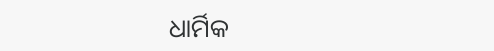ଧାର୍ମିକ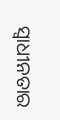ସ୍ୱାଧୀନତାର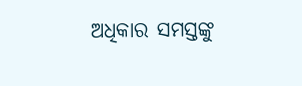ଅଧିକାର ସମସ୍ତଙ୍କୁ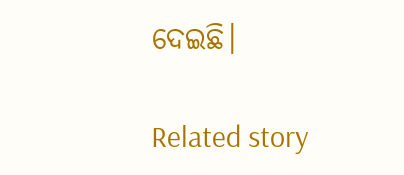ଦେଇଛି।

Related story